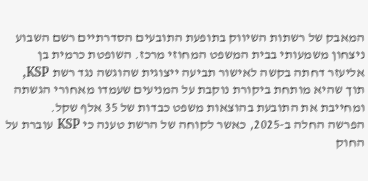המאבק של רשתות השיווק בתופעת התובעים הסדרתיים רשם השבוע ניצחון משמעותי בבית המשפט המחוזי מרכז. השופטת כרמית בן אליעזר דחתה בקשה לאישור תביעה ייצוגית שהוגשה נגד רשת KSP, תוך שהיא מותחת ביקורת נוקבת על המניעים שעמדו מאחורי הגשתה ומחייבת את התובעת בהוצאות משפט כבדות של 35 אלף שקל.
הפרשה החלה ב-2025, כאשר לקוחה של הרשת טענה כי KSP עוברת על החוק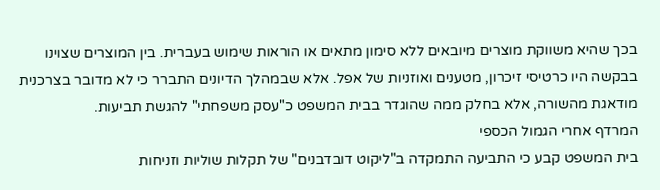בכך שהיא משווקת מוצרים מיובאים ללא סימון מתאים או הוראות שימוש בעברית. בין המוצרים שצוינו בבקשה היו כרטיסי זיכרון, מטענים ואוזניות של אפל. אלא שבמהלך הדיונים התברר כי לא מדובר בצרכנית מודאגת מהשורה, אלא בחלק ממה שהוגדר בבית המשפט כ"עסק משפחתי" להגשת תביעות.
המרדף אחרי הגמול הכספי
בית המשפט קבע כי התביעה התמקדה ב"ליקוט דובדבנים" של תקלות שוליות וזניחות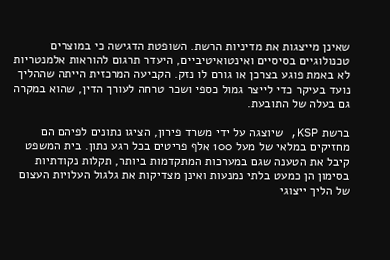שאינן מייצגות את מדיניות הרשת. השופטת הדגישה כי במוצרים טכנולוגיים בסיסיים ואינטואיטיביים, היעדר תרגום להוראות אלמנטריות לא באמת פוגע בצרכן או גורם לו נזק. הקביעה המרכזית הייתה שההליך נועד בעיקר כדי לייצר גמול כספי ושכר טרחה לעורך הדין, שהוא במקרה גם בעלה של התובעת.

ברשת KSP, שיוצגה על ידי משרד פירון, הציגו נתונים לפיהם הם מחזיקים במלאי של מעל 100 אלף פריטים בכל רגע נתון. בית המשפט קיבל את הטענה שגם במערכות המתקדמות ביותר, תקלות נקודתיות בסימון הן כמעט בלתי נמנעות ואינן מצדיקות את גלגול העלויות העצום של הליך ייצוגי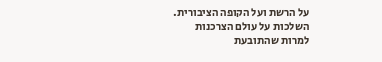על הרשת ועל הקופה הציבורית.
השלכות על עולם הצרכנות
למרות שהתובעת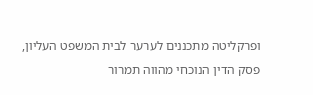ופרקליטה מתכננים לערער לבית המשפט העליון, פסק הדין הנוכחי מהווה תמרור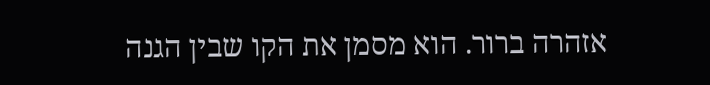אזהרה ברור. הוא מסמן את הקו שבין הגנה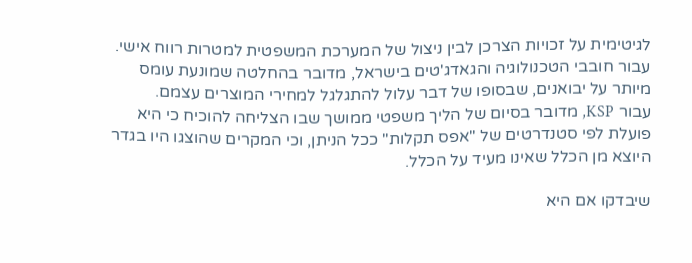לגיטימית על זכויות הצרכן לבין ניצול של המערכת המשפטית למטרות רווח אישי. עבור חובבי הטכנולוגיה והגאדג'טים בישראל, מדובר בהחלטה שמונעת עומס מיותר על יבואנים, שבסופו של דבר עלול להתגלגל למחירי המוצרים עצמם.
עבור KSP, מדובר בסיום של הליך משפטי ממושך שבו הצליחה להוכיח כי היא פועלת לפי סטנדרטים של "אפס תקלות" ככל הניתן, וכי המקרים שהוצגו היו בגדר היוצא מן הכלל שאינו מעיד על הכלל.

שיבדקו אם היא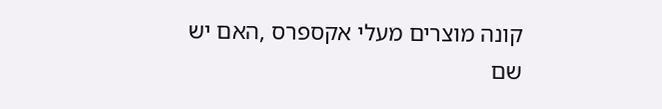קונה מוצרים מעלי אקספרס ,האם יש שם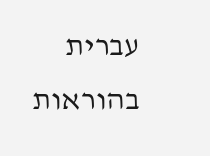עברית בהוראות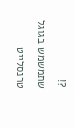?!
שתמשמש בגוגל טרנסלייט